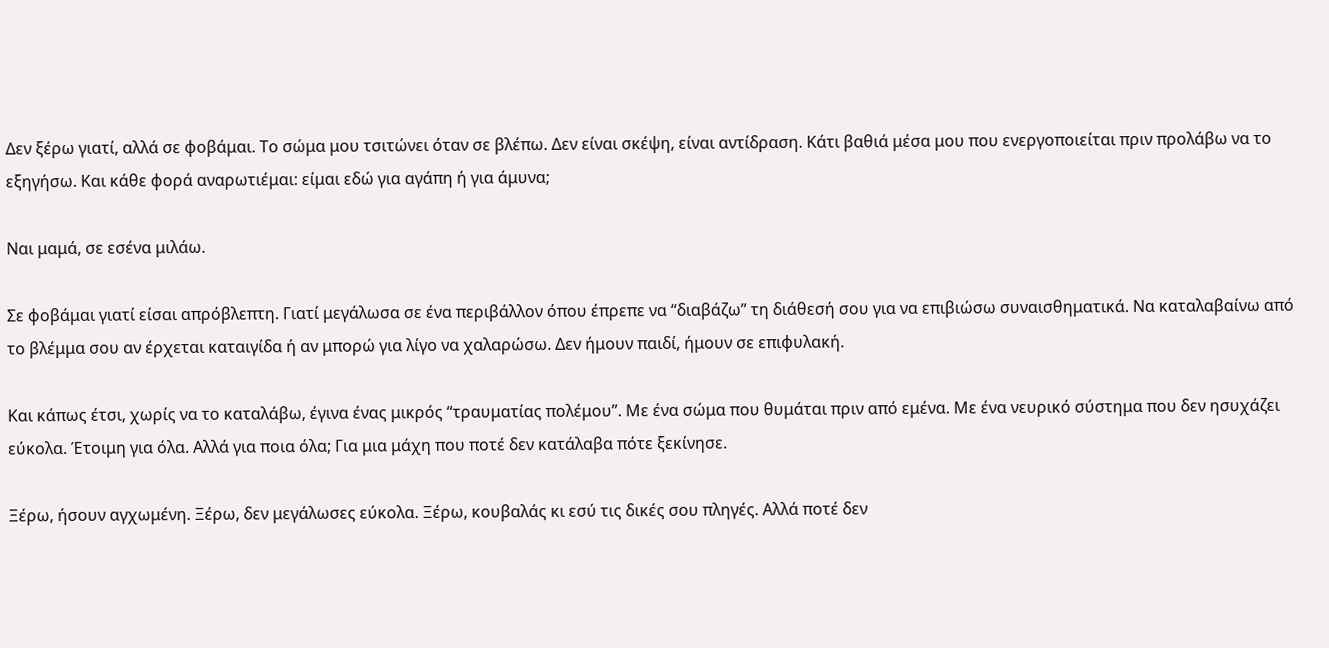Δεν ξέρω γιατί, αλλά σε φοβάμαι. Το σώμα μου τσιτώνει όταν σε βλέπω. Δεν είναι σκέψη, είναι αντίδραση. Κάτι βαθιά μέσα μου που ενεργοποιείται πριν προλάβω να το εξηγήσω. Και κάθε φορά αναρωτιέμαι: είμαι εδώ για αγάπη ή για άμυνα;

Ναι μαμά, σε εσένα μιλάω.

Σε φοβάμαι γιατί είσαι απρόβλεπτη. Γιατί μεγάλωσα σε ένα περιβάλλον όπου έπρεπε να “διαβάζω” τη διάθεσή σου για να επιβιώσω συναισθηματικά. Να καταλαβαίνω από το βλέμμα σου αν έρχεται καταιγίδα ή αν μπορώ για λίγο να χαλαρώσω. Δεν ήμουν παιδί, ήμουν σε επιφυλακή.

Και κάπως έτσι, χωρίς να το καταλάβω, έγινα ένας μικρός “τραυματίας πολέμου”. Με ένα σώμα που θυμάται πριν από εμένα. Με ένα νευρικό σύστημα που δεν ησυχάζει εύκολα. Έτοιμη για όλα. Αλλά για ποια όλα; Για μια μάχη που ποτέ δεν κατάλαβα πότε ξεκίνησε.

Ξέρω, ήσουν αγχωμένη. Ξέρω, δεν μεγάλωσες εύκολα. Ξέρω, κουβαλάς κι εσύ τις δικές σου πληγές. Αλλά ποτέ δεν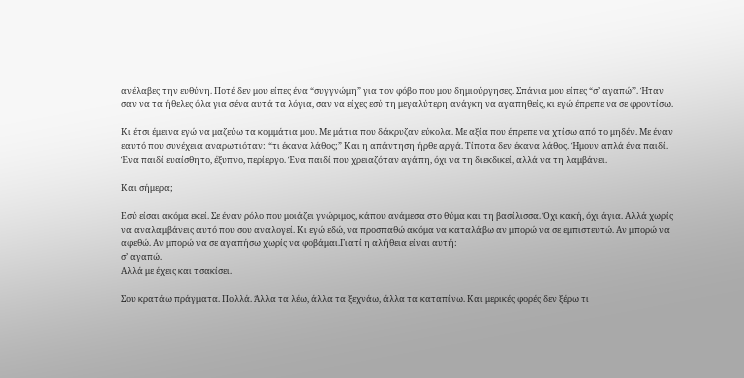ανέλαβες την ευθύνη. Ποτέ δεν μου είπες ένα “συγγνώμη” για τον φόβο που μου δημιούργησες. Σπάνια μου είπες “σ’ αγαπώ”. Ήταν σαν να τα ήθελες όλα για σένα αυτά τα λόγια, σαν να είχες εσύ τη μεγαλύτερη ανάγκη να αγαπηθείς, κι εγώ έπρεπε να σε φροντίσω.

Κι έτσι έμεινα εγώ να μαζεύω τα κομμάτια μου. Με μάτια που δάκρυζαν εύκολα. Με αξία που έπρεπε να χτίσω από το μηδέν. Με έναν εαυτό που συνέχεια αναρωτιόταν: “τι έκανα λάθος;” Και η απάντηση ήρθε αργά. Τίποτα δεν έκανα λάθος. Ήμουν απλά ένα παιδί. Ένα παιδί ευαίσθητο, έξυπνο, περίεργο. Ένα παιδί που χρειαζόταν αγάπη, όχι να τη διεκδικεί, αλλά να τη λαμβάνει.

Και σήμερα;

Εσύ είσαι ακόμα εκεί. Σε έναν ρόλο που μοιάζει γνώριμος, κάπου ανάμεσα στο θύμα και τη βασίλισσα. Όχι κακή, όχι άγια. Αλλά χωρίς να αναλαμβάνεις αυτό που σου αναλογεί. Κι εγώ εδώ, να προσπαθώ ακόμα να καταλάβω αν μπορώ να σε εμπιστευτώ. Αν μπορώ να αφεθώ. Αν μπορώ να σε αγαπήσω χωρίς να φοβάμαι.Γιατί η αλήθεια είναι αυτή:
σ’ αγαπώ.
Αλλά με έχεις και τσακίσει.

Σου κρατάω πράγματα. Πολλά. Άλλα τα λέω, άλλα τα ξεχνάω, άλλα τα καταπίνω. Και μερικές φορές δεν ξέρω τι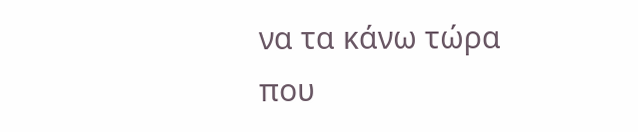να τα κάνω τώρα που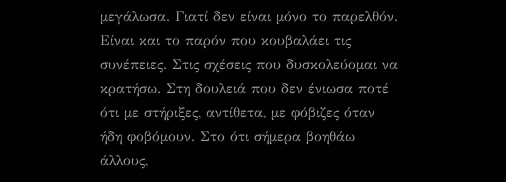μεγάλωσα. Γιατί δεν είναι μόνο το παρελθόν. Είναι και το παρόν που κουβαλάει τις συνέπειες. Στις σχέσεις που δυσκολεύομαι να κρατήσω. Στη δουλειά που δεν ένιωσα ποτέ ότι με στήριξες, αντίθετα, με φόβιζες όταν ήδη φοβόμουν. Στο ότι σήμερα βοηθάω άλλους,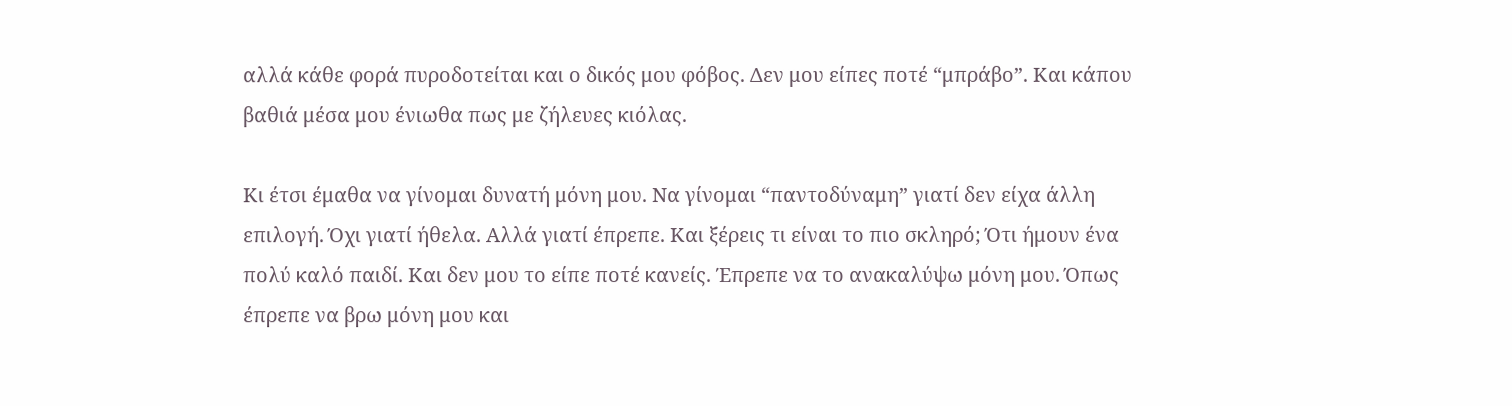αλλά κάθε φορά πυροδοτείται και ο δικός μου φόβος. Δεν μου είπες ποτέ “μπράβο”. Και κάπου βαθιά μέσα μου ένιωθα πως με ζήλευες κιόλας.

Κι έτσι έμαθα να γίνομαι δυνατή μόνη μου. Να γίνομαι “παντοδύναμη” γιατί δεν είχα άλλη επιλογή. Όχι γιατί ήθελα. Αλλά γιατί έπρεπε. Και ξέρεις τι είναι το πιο σκληρό; Ότι ήμουν ένα πολύ καλό παιδί. Και δεν μου το είπε ποτέ κανείς. Έπρεπε να το ανακαλύψω μόνη μου. Όπως έπρεπε να βρω μόνη μου και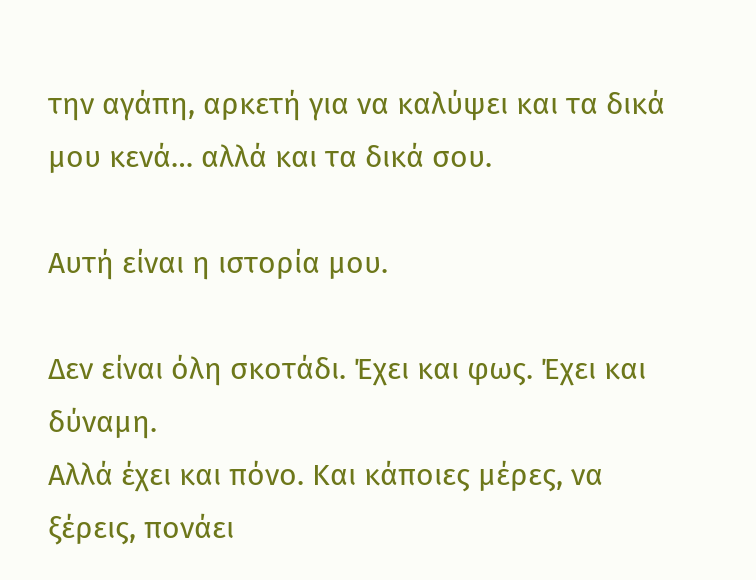την αγάπη, αρκετή για να καλύψει και τα δικά μου κενά… αλλά και τα δικά σου.

Αυτή είναι η ιστορία μου.

Δεν είναι όλη σκοτάδι. Έχει και φως. Έχει και δύναμη.
Αλλά έχει και πόνο. Και κάποιες μέρες, να ξέρεις, πονάει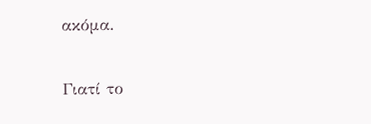ακόμα.

Γιατί το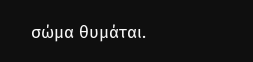σώμα θυμάται.